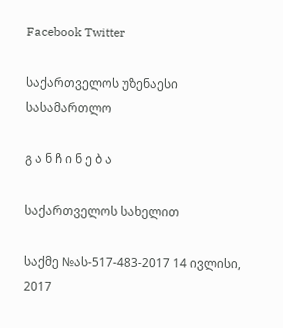Facebook Twitter

საქართველოს უზენაესი სასამართლო

გ ა ნ ჩ ი ნ ე ბ ა

საქართველოს სახელით

საქმე №ას-517-483-2017 14 ივლისი, 2017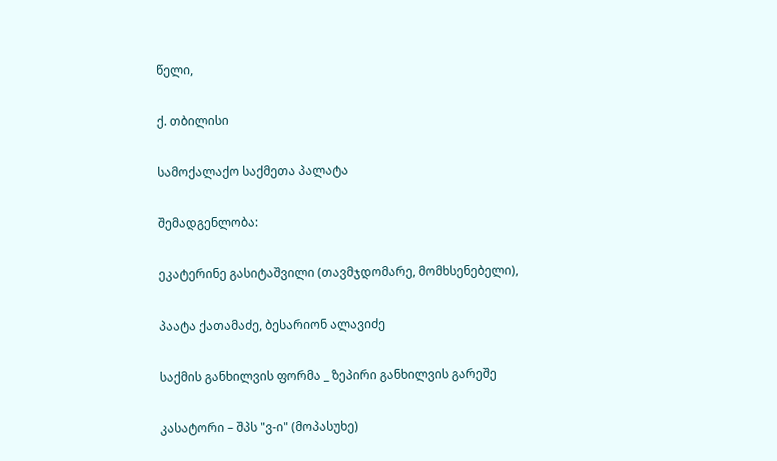წელი,

ქ. თბილისი

სამოქალაქო საქმეთა პალატა

შემადგენლობა:

ეკატერინე გასიტაშვილი (თავმჯდომარე, მომხსენებელი),

პაატა ქათამაძე, ბესარიონ ალავიძე

საქმის განხილვის ფორმა _ ზეპირი განხილვის გარეშე

კასატორი – შპს "ვ-ი" (მოპასუხე)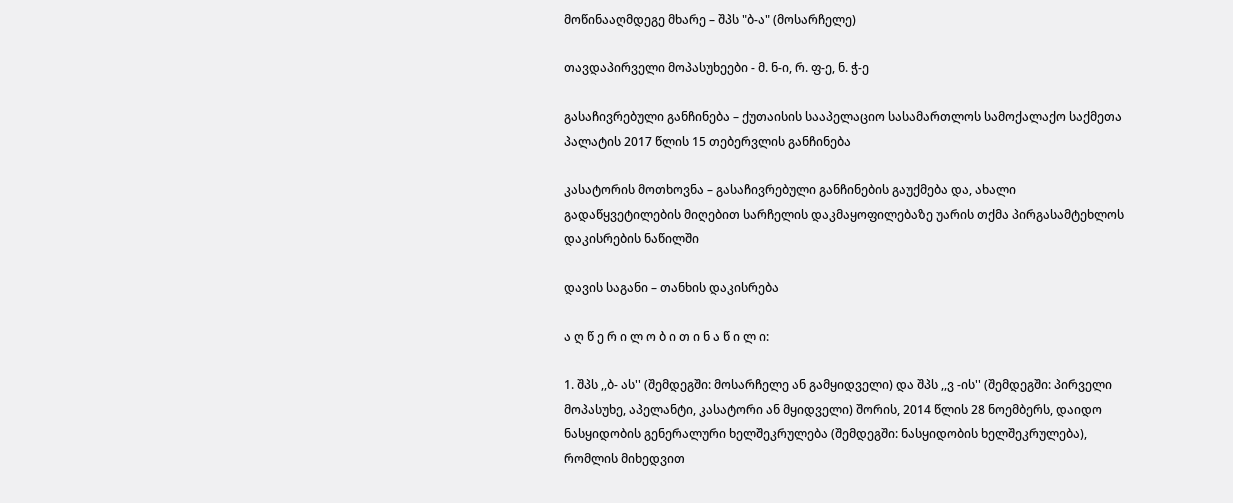მოწინააღმდეგე მხარე – შპს "ბ-ა" (მოსარჩელე)

თავდაპირველი მოპასუხეები - მ. ნ-ი, რ. ფ-ე, ნ. ჭ-ე

გასაჩივრებული განჩინება – ქუთაისის სააპელაციო სასამართლოს სამოქალაქო საქმეთა პალატის 2017 წლის 15 თებერვლის განჩინება

კასატორის მოთხოვნა – გასაჩივრებული განჩინების გაუქმება და, ახალი გადაწყვეტილების მიღებით სარჩელის დაკმაყოფილებაზე უარის თქმა პირგასამტეხლოს დაკისრების ნაწილში

დავის საგანი – თანხის დაკისრება

ა ღ წ ე რ ი ლ ო ბ ი თ ი ნ ა წ ი ლ ი:

1. შპს ,,ბ- ას'' (შემდეგში: მოსარჩელე ან გამყიდველი) და შპს ,,ვ -ის'' (შემდეგში: პირველი მოპასუხე, აპელანტი, კასატორი ან მყიდველი) შორის, 2014 წლის 28 ნოემბერს, დაიდო ნასყიდობის გენერალური ხელშეკრულება (შემდეგში: ნასყიდობის ხელშეკრულება), რომლის მიხედვით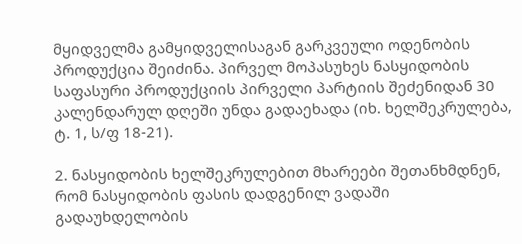მყიდველმა გამყიდველისაგან გარკვეული ოდენობის პროდუქცია შეიძინა. პირველ მოპასუხეს ნასყიდობის საფასური პროდუქციის პირველი პარტიის შეძენიდან 30 კალენდარულ დღეში უნდა გადაეხადა (იხ. ხელშეკრულება, ტ. 1, ს/ფ 18-21).

2. ნასყიდობის ხელშეკრულებით მხარეები შეთანხმდნენ, რომ ნასყიდობის ფასის დადგენილ ვადაში გადაუხდელობის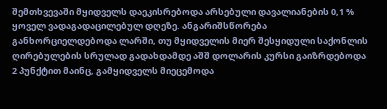შემთხვევაში მყიდველს დაეკისრებოდა არსებული დავალიანების 0,1 % ყოველ ვადაგადაცილებულ დღეზე. ანგარიშსწორება განხორციელდებოდა ლარში, თუ მყიდველის მიერ შესყიდული საქონლის ღირებულების სრულად გადახდამდე აშშ დოლარის კურსი გაიზრდებოდა 2 პუნქტით მაინც, გამყიდველს მიეცემოდა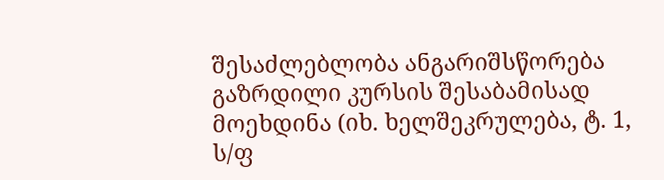შესაძლებლობა ანგარიშსწორება გაზრდილი კურსის შესაბამისად მოეხდინა (იხ. ხელშეკრულება, ტ. 1, ს/ფ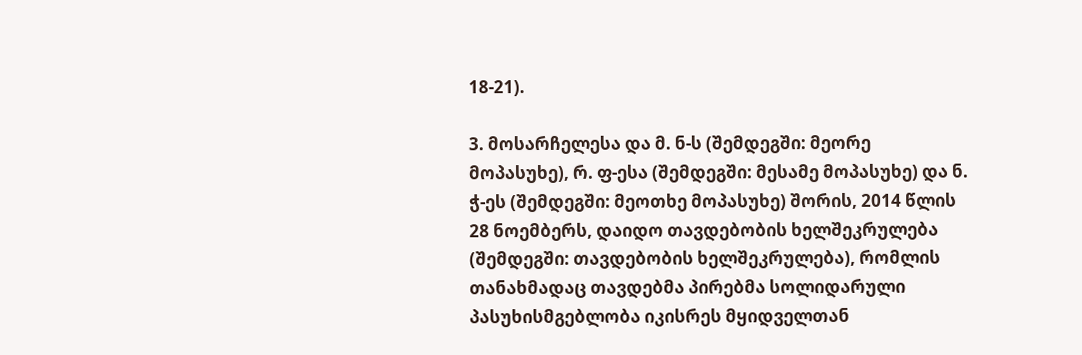18-21).

3. მოსარჩელესა და მ. ნ-ს (შემდეგში: მეორე მოპასუხე), რ. ფ-ესა (შემდეგში: მესამე მოპასუხე) და ნ. ჭ-ეს (შემდეგში: მეოთხე მოპასუხე) შორის, 2014 წლის 28 ნოემბერს, დაიდო თავდებობის ხელშეკრულება (შემდეგში: თავდებობის ხელშეკრულება), რომლის თანახმადაც თავდებმა პირებმა სოლიდარული პასუხისმგებლობა იკისრეს მყიდველთან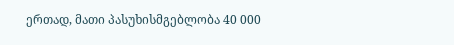ერთად, მათი პასუხისმგებლობა 40 000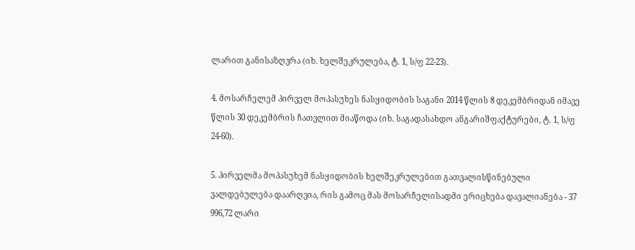ლარით განისაზღვრა (იხ. ხელშეკრულება, ტ. 1, ს/ფ 22-23).

4. მოსარჩელემ პირველ მოპასუხეს ნასყიდობის საგანი 2014 წლის 8 დეკემბრიდან იმავე წლის 30 დეკემბრის ჩათვლით მიაწოდა (იხ. საგადასახდო ანგარიშფაქტურები, ტ. 1, ს/ფ 24-60).

5. პირველმა მოპასუხემ ნასყიდობის ხელშეკრულებით გათვალისწინებული ვალდებულება დაარღვია, რის გამოც მას მოსარჩელისადმი ერიცხება დავალიანება - 37 996,72 ლარი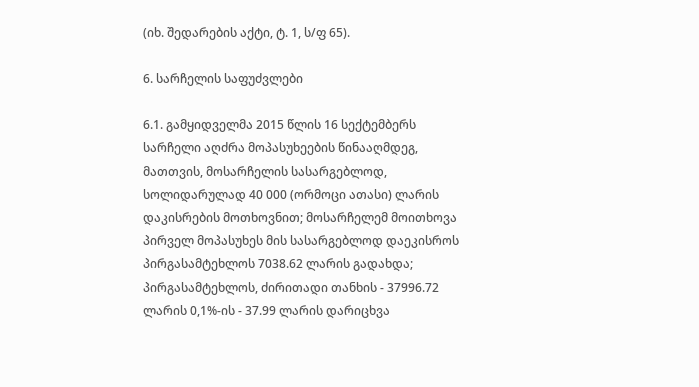(იხ. შედარების აქტი, ტ. 1, ს/ფ 65).

6. სარჩელის საფუძვლები

6.1. გამყიდველმა 2015 წლის 16 სექტემბერს სარჩელი აღძრა მოპასუხეების წინააღმდეგ, მათთვის, მოსარჩელის სასარგებლოდ, სოლიდარულად 40 000 (ორმოცი ათასი) ლარის დაკისრების მოთხოვნით; მოსარჩელემ მოითხოვა პირველ მოპასუხეს მის სასარგებლოდ დაეკისროს პირგასამტეხლოს 7038.62 ლარის გადახდა; პირგასამტეხლოს, ძირითადი თანხის - 37996.72 ლარის 0,1%-ის - 37.99 ლარის დარიცხვა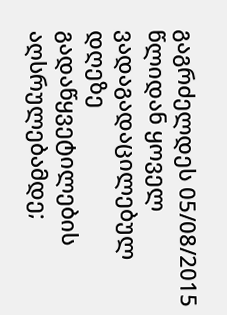გაგრძელდეს 05/08/2015 წლიდან ყოველ ვადაგადაცილებულ დღეზე გადაწყვეტილების აღსრულებამდე;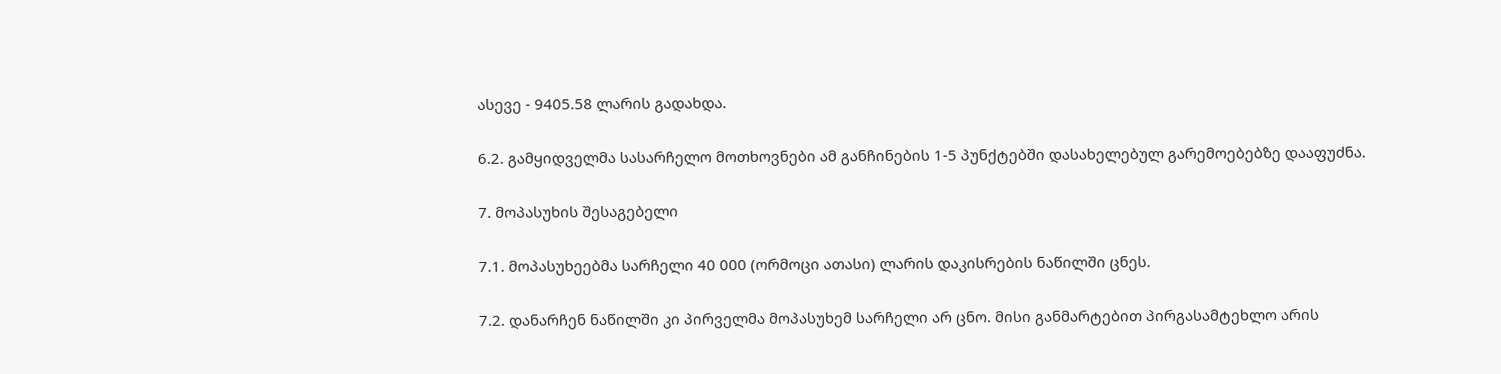ასევე - 9405.58 ლარის გადახდა.

6.2. გამყიდველმა სასარჩელო მოთხოვნები ამ განჩინების 1-5 პუნქტებში დასახელებულ გარემოებებზე დააფუძნა.

7. მოპასუხის შესაგებელი

7.1. მოპასუხეებმა სარჩელი 40 000 (ორმოცი ათასი) ლარის დაკისრების ნაწილში ცნეს.

7.2. დანარჩენ ნაწილში კი პირველმა მოპასუხემ სარჩელი არ ცნო. მისი განმარტებით პირგასამტეხლო არის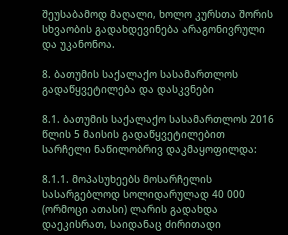შეუსაბამოდ მაღალი, ხოლო კურსთა შორის სხვაობის გადახდევინება არაგონივრული და უკანონოა.

8. ბათუმის საქალაქო სასამართლოს გადაწყვეტილება და დასკვნები

8.1. ბათუმის საქალაქო სასამართლოს 2016 წლის 5 მაისის გადაწყვეტილებით სარჩელი ნაწილობრივ დაკმაყოფილდა:

8.1.1. მოპასუხეებს მოსარჩელის სასარგებლოდ სოლიდარულად 40 000 (ორმოცი ათასი) ლარის გადახდა დაეკისრათ, საიდანაც ძირითადი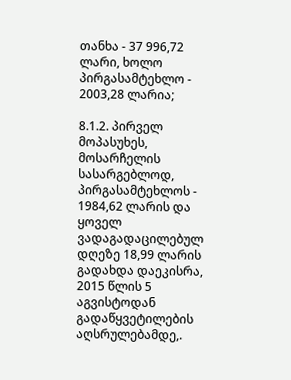თანხა - 37 996,72 ლარი, ხოლო პირგასამტეხლო - 2003,28 ლარია;

8.1.2. პირველ მოპასუხეს, მოსარჩელის სასარგებლოდ, პირგასამტეხლოს - 1984,62 ლარის და ყოველ ვადაგადაცილებულ დღეზე 18,99 ლარის გადახდა დაეკისრა, 2015 წლის 5 აგვისტოდან გადაწყვეტილების აღსრულებამდე,.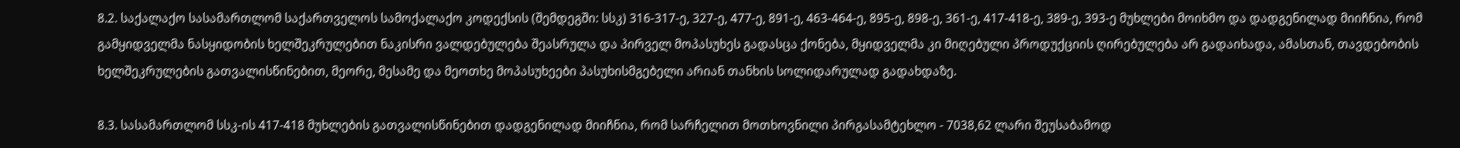8.2. საქალაქო სასამართლომ საქართველოს სამოქალაქო კოდექსის (შემდეგში: სსკ) 316-317-ე, 327-ე, 477-ე, 891-ე, 463-464-ე, 895-ე, 898-ე, 361-ე, 417-418-ე, 389-ე, 393-ე მუხლები მოიხმო და დადგენილად მიიჩნია, რომ გამყიდველმა ნასყიდობის ხელშეკრულებით ნაკისრი ვალდებულება შეასრულა და პირველ მოპასუხეს გადასცა ქონება, მყიდველმა კი მიღებული პროდუქციის ღირებულება არ გადაიხადა, ამასთან, თავდებობის ხელშეკრულების გათვალისწინებით, მეორე, მესამე და მეოთხე მოპასუხეები პასუხისმგებელი არიან თანხის სოლიდარულად გადახდაზე.

8.3. სასამართლომ სსკ-ის 417-418 მუხლების გათვალისწინებით დადგენილად მიიჩნია, რომ სარჩელით მოთხოვნილი პირგასამტეხლო - 7038,62 ლარი შეუსაბამოდ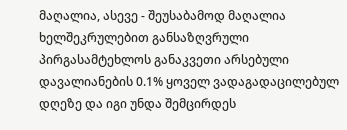მაღალია, ასევე - შეუსაბამოდ მაღალია ხელშეკრულებით განსაზღვრული პირგასამტეხლოს განაკვეთი არსებული დავალიანების 0.1% ყოველ ვადაგადაცილებულ დღეზე და იგი უნდა შემცირდეს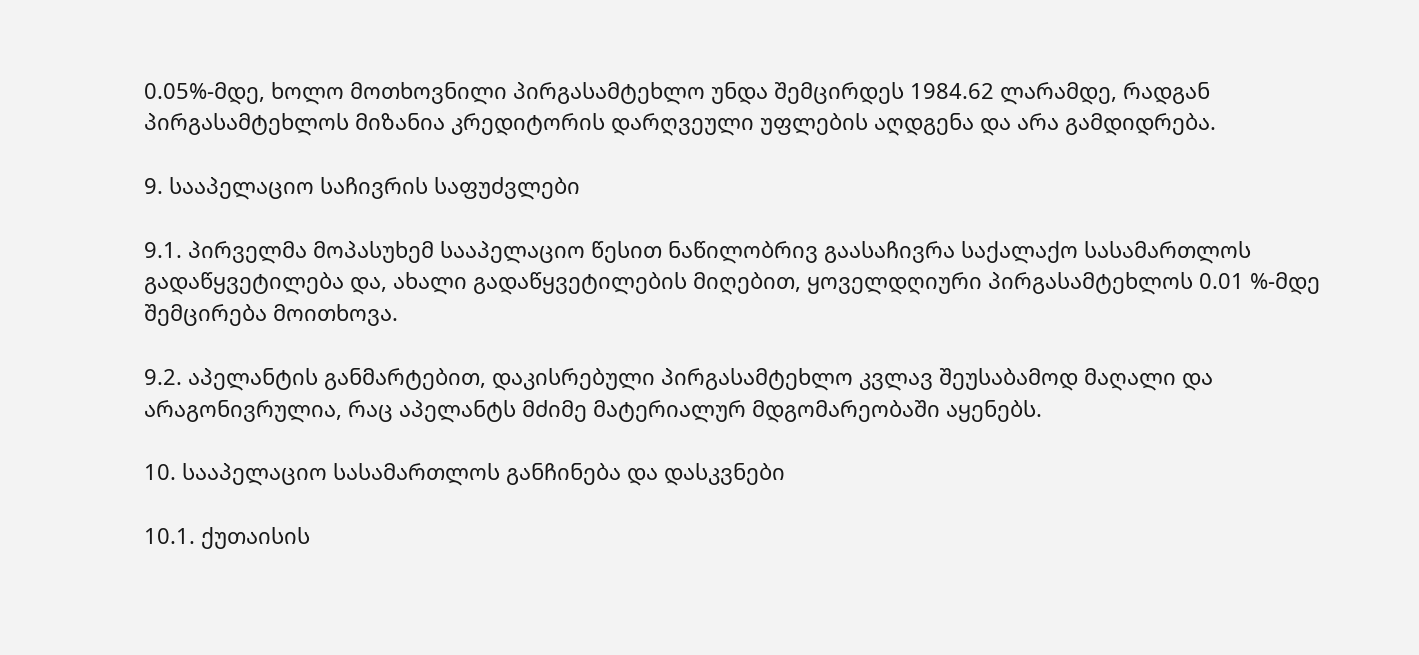0.05%-მდე, ხოლო მოთხოვნილი პირგასამტეხლო უნდა შემცირდეს 1984.62 ლარამდე, რადგან პირგასამტეხლოს მიზანია კრედიტორის დარღვეული უფლების აღდგენა და არა გამდიდრება.

9. სააპელაციო საჩივრის საფუძვლები

9.1. პირველმა მოპასუხემ სააპელაციო წესით ნაწილობრივ გაასაჩივრა საქალაქო სასამართლოს გადაწყვეტილება და, ახალი გადაწყვეტილების მიღებით, ყოველდღიური პირგასამტეხლოს 0.01 %-მდე შემცირება მოითხოვა.

9.2. აპელანტის განმარტებით, დაკისრებული პირგასამტეხლო კვლავ შეუსაბამოდ მაღალი და არაგონივრულია, რაც აპელანტს მძიმე მატერიალურ მდგომარეობაში აყენებს.

10. სააპელაციო სასამართლოს განჩინება და დასკვნები

10.1. ქუთაისის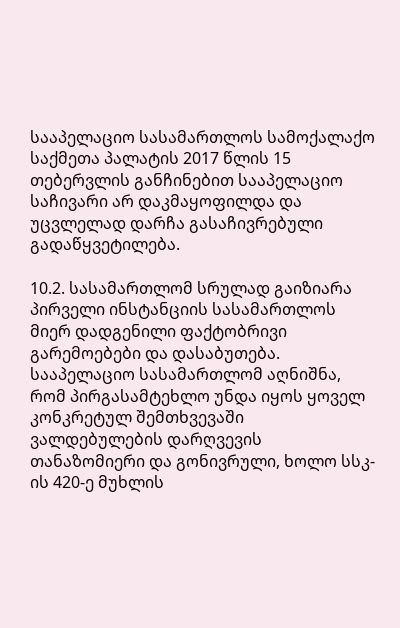სააპელაციო სასამართლოს სამოქალაქო საქმეთა პალატის 2017 წლის 15 თებერვლის განჩინებით სააპელაციო საჩივარი არ დაკმაყოფილდა და უცვლელად დარჩა გასაჩივრებული გადაწყვეტილება.

10.2. სასამართლომ სრულად გაიზიარა პირველი ინსტანციის სასამართლოს მიერ დადგენილი ფაქტობრივი გარემოებები და დასაბუთება. სააპელაციო სასამართლომ აღნიშნა, რომ პირგასამტეხლო უნდა იყოს ყოველ კონკრეტულ შემთხვევაში ვალდებულების დარღვევის თანაზომიერი და გონივრული, ხოლო სსკ-ის 420-ე მუხლის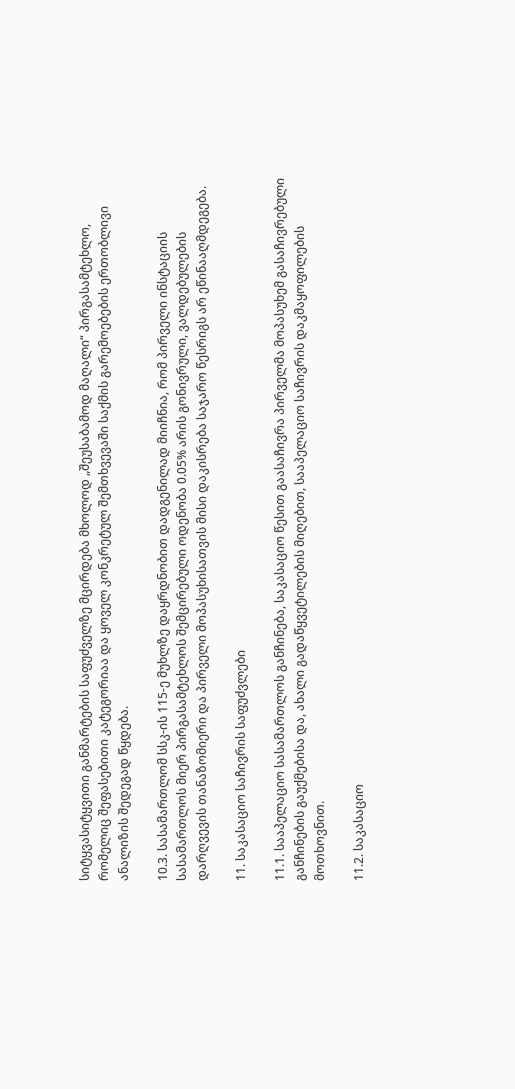სიტყვასიტყვითი განმარტების საფუძველზე მცირდება მხოლოდ „შეუსაბამოდ მაღალი“ პირგასამტეხლო, რომელიც შეფასებითი კატეგორიაა და ყოველ კონკრეტულ შემთხვევაში საქმის გარემოებების ერთობლივი ანალიზის შედეგად წყდება.

10.3. სასამართლომ სსკ-ის 115-ე მუხლზე დაყრდნობით დადგენილად მიიჩნია, რომ პირველი ინსტაციის სასამართლოს მიერ პირგასამტეხლოს შემცირებული ოდენობა 0.05% არის გონივრული, ვალდებულების დარღვევის თანაზომიერი და პირველი მოპასუხისათვის მისი დაკისრება საჯარო წესრიგს არ ეწინააღმდეგება.

11. საკასაციო საჩივრის საფუძვლები

11.1. სააპელაციო სასამართლოს განჩინება, საკასაციო წესით გაასაჩივრა პირველმა მოპასუხემ გასაჩივრებული განჩინების გაუქმებისა და, ახალი გადაწყვეტილების მიღებით, სააპელაციო საჩივრის დაკმაყოფილების მოთხოვნით.

11.2. საკასაციო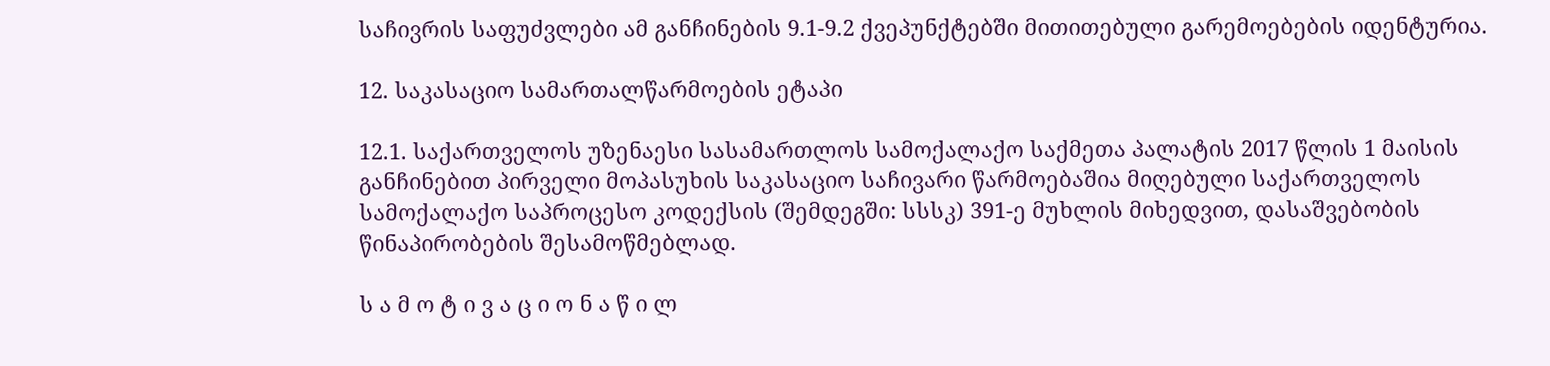საჩივრის საფუძვლები ამ განჩინების 9.1-9.2 ქვეპუნქტებში მითითებული გარემოებების იდენტურია.

12. საკასაციო სამართალწარმოების ეტაპი

12.1. საქართველოს უზენაესი სასამართლოს სამოქალაქო საქმეთა პალატის 2017 წლის 1 მაისის განჩინებით პირველი მოპასუხის საკასაციო საჩივარი წარმოებაშია მიღებული საქართველოს სამოქალაქო საპროცესო კოდექსის (შემდეგში: სსსკ) 391-ე მუხლის მიხედვით, დასაშვებობის წინაპირობების შესამოწმებლად.

ს ა მ ო ტ ი ვ ა ც ი ო ნ ა წ ი ლ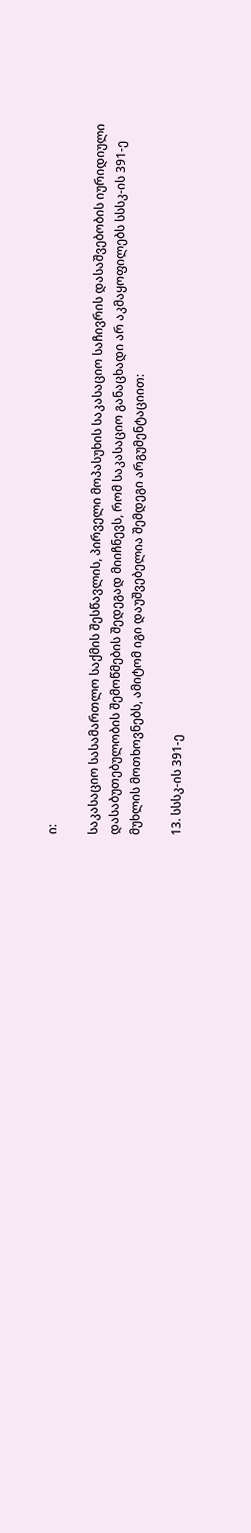ი:

საკასაციო სასამართლო საქმის შესწავლის, პირველი მოპასუხის საკასაციო საჩივრის დასაშვებობის იურიდიული დასაბუთებულობის შემოწმების შედეგად მიიჩნევს, რომ საკასაციო განაცხადი არ აკმაყოფილებს სსსკ-ის 391-ე მუხლის მოთხოვნებს, ამიტომ იგი დაუშვებელია შემდეგი არგუმენტაციით:

13. სსსკ-ის 391-ე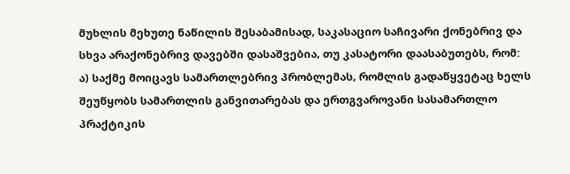მუხლის მეხუთე ნაწილის შესაბამისად, საკასაციო საჩივარი ქონებრივ და სხვა არაქონებრივ დავებში დასაშვებია, თუ კასატორი დაასაბუთებს, რომ: ა) საქმე მოიცავს სამართლებრივ პრობლემას, რომლის გადაწყვეტაც ხელს შეუწყობს სამართლის განვითარებას და ერთგვაროვანი სასამართლო პრაქტიკის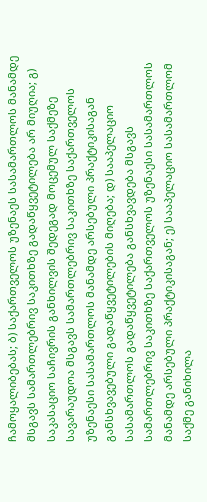ჩამოყალიბებას; ბ) საქართველოს უზენაეს სასამართლოს მანამდე მსგავს სამართლებრივ საკითხზე გადაწყვეტილება არ მიუღია; გ) საკასაციო საჩივრის განხილვის შედეგად მოცემულ საქმეზე სავარაუდოა მსგავს სამართლებრივ საკითხზე საქართველოს უზენაესი სასამართლოს მანამდე არსებული პრაქტიკისაგან განსხვავებული გადაწყვეტილების მიღება; დ) სააპელაციო სასამართლოს გადაწყვეტილება განსხვავდება მსგავს სამართლებრივ საკითხზე საქართველოს უზენაესი სასამართლოს მანამდე არსებული პრაქტიკისაგან; ე) სააპელაციო სასამართლომ საქმე განიხილა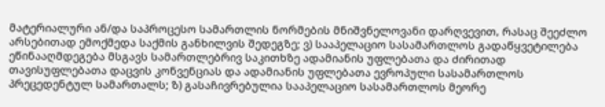მატერიალური ან/და საპროცესო სამართლის ნორმების მნიშვნელოვანი დარღვევით, რასაც შეეძლო არსებითად ემოქმედა საქმის განხილვის შედეგზე; ვ) სააპელაციო სასამართლოს გადაწყვეტილება ეწინააღმდეგება მსგავს სამართლებრივ საკითხზე ადამიანის უფლებათა და ძირითად თავისუფლებათა დაცვის კონვენციას და ადამიანის უფლებათა ევროპული სასამართლოს პრეცედენტულ სამართალს; ზ) გასაჩივრებულია სააპელაციო სასამართლოს მეორე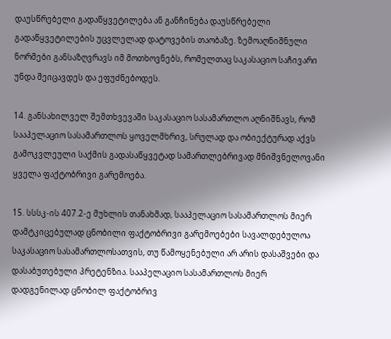დაუსწრებელი გადაწყვეტილება ან განჩინება დაუსწრებელი გადაწყვეტილების უცვლელად დატოვების თაობაზე. ზემოაღნიშნული ნორმები განსაზღვრავს იმ მოთხოვნებს, რომელთაც საკასაციო საჩივარი უნდა შეიცავდეს და ეფუძნებოდეს.

14. განსახილველ შემთხვევაში საკასაციო სასამართლო აღნიშნავს, რომ სააპელაციო სასამართლოს ყოველმხრივ, სრულად და ობიექტურად აქვს გამოკვლეული საქმის გადასაწყვეტად სამართლებრივად მნიშვნელოვანი ყველა ფაქტობრივი გარემოება.

15. სსსკ-ის 407.2-ე მუხლის თანახმად, სააპელაციო სასამართლოს მიერ დამტკიცებულად ცნობილი ფაქტობრივი გარემოებები სავალდებულოა საკასაციო სასამართლოსათვის, თუ წამოყენებული არ არის დასაშვები და დასაბუთებული პრეტენზია. სააპელაციო სასამართლოს მიერ დადგენილად ცნობილ ფაქტობრივ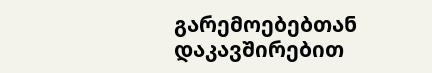გარემოებებთან დაკავშირებით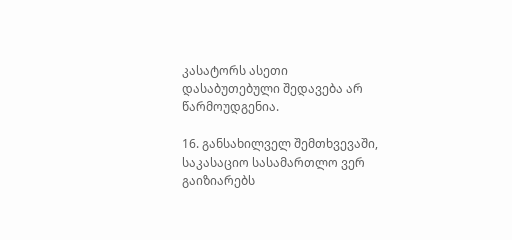კასატორს ასეთი დასაბუთებული შედავება არ წარმოუდგენია.

16. განსახილველ შემთხვევაში, საკასაციო სასამართლო ვერ გაიზიარებს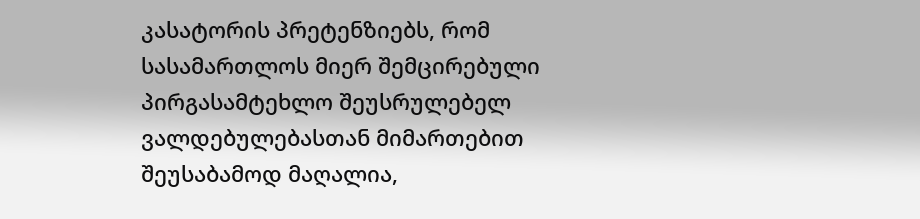კასატორის პრეტენზიებს, რომ სასამართლოს მიერ შემცირებული პირგასამტეხლო შეუსრულებელ ვალდებულებასთან მიმართებით შეუსაბამოდ მაღალია,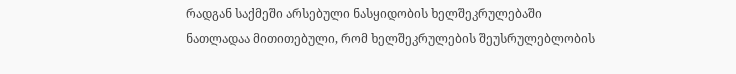რადგან საქმეში არსებული ნასყიდობის ხელშეკრულებაში ნათლადაა მითითებული, რომ ხელშეკრულების შეუსრულებლობის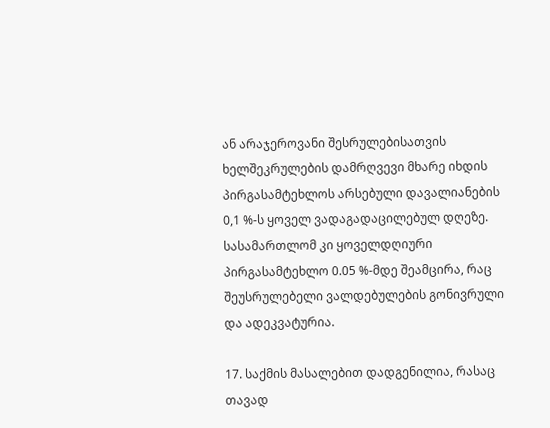ან არაჯეროვანი შესრულებისათვის ხელშეკრულების დამრღვევი მხარე იხდის პირგასამტეხლოს არსებული დავალიანების 0,1 %-ს ყოველ ვადაგადაცილებულ დღეზე. სასამართლომ კი ყოველდღიური პირგასამტეხლო 0.05 %-მდე შეამცირა, რაც შეუსრულებელი ვალდებულების გონივრული და ადეკვატურია.

17. საქმის მასალებით დადგენილია, რასაც თავად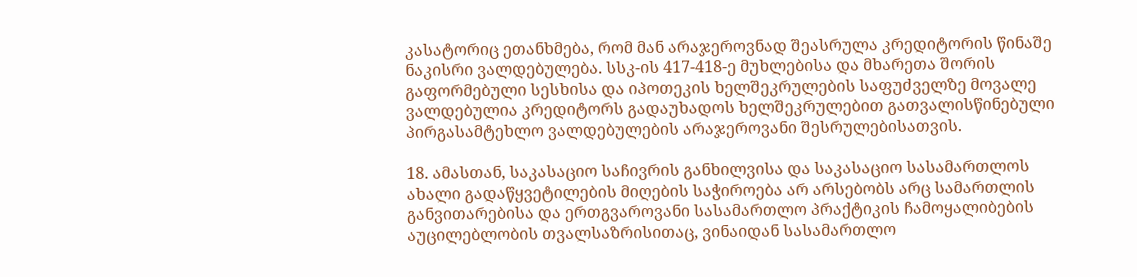კასატორიც ეთანხმება, რომ მან არაჯეროვნად შეასრულა კრედიტორის წინაშე ნაკისრი ვალდებულება. სსკ-ის 417-418-ე მუხლებისა და მხარეთა შორის გაფორმებული სესხისა და იპოთეკის ხელშეკრულების საფუძველზე მოვალე ვალდებულია კრედიტორს გადაუხადოს ხელშეკრულებით გათვალისწინებული პირგასამტეხლო ვალდებულების არაჯეროვანი შესრულებისათვის.

18. ამასთან, საკასაციო საჩივრის განხილვისა და საკასაციო სასამართლოს ახალი გადაწყვეტილების მიღების საჭიროება არ არსებობს არც სამართლის განვითარებისა და ერთგვაროვანი სასამართლო პრაქტიკის ჩამოყალიბების აუცილებლობის თვალსაზრისითაც, ვინაიდან სასამართლო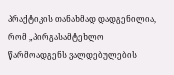პრაქტიკის თანახმად დადგენილია, რომ „პირგასამტეხლო წარმოადგენს ვალდებულების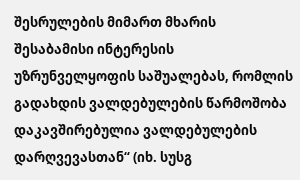შესრულების მიმართ მხარის შესაბამისი ინტერესის უზრუნველყოფის საშუალებას, რომლის გადახდის ვალდებულების წარმოშობა დაკავშირებულია ვალდებულების დარღვევასთან“ (იხ. სუსგ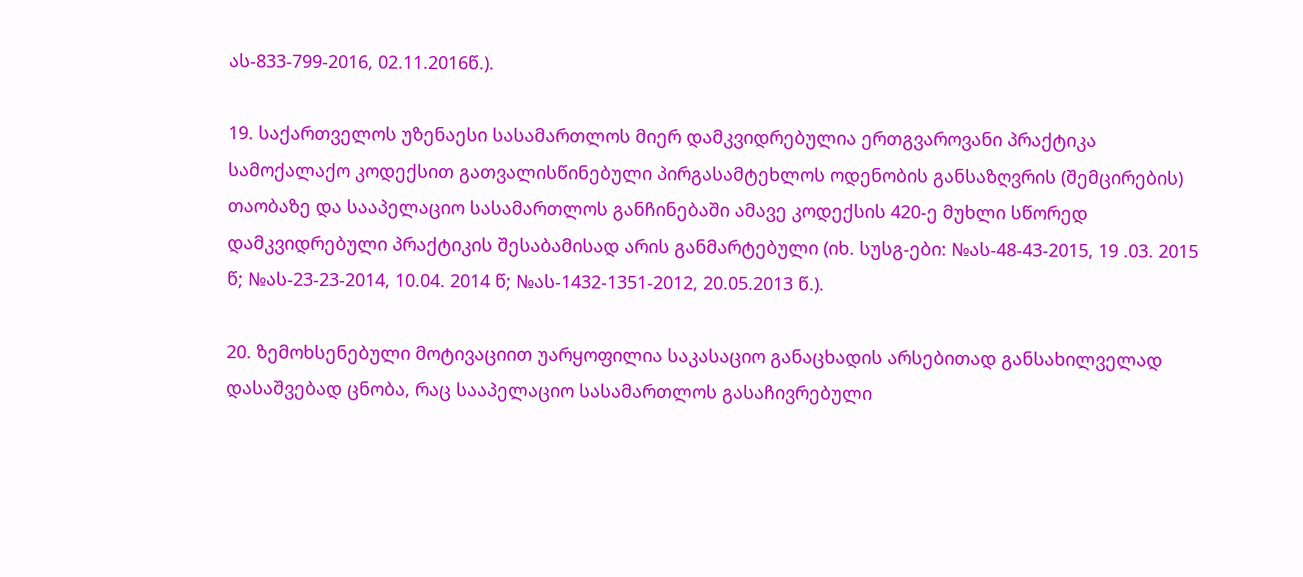ას-833-799-2016, 02.11.2016წ.).

19. საქართველოს უზენაესი სასამართლოს მიერ დამკვიდრებულია ერთგვაროვანი პრაქტიკა სამოქალაქო კოდექსით გათვალისწინებული პირგასამტეხლოს ოდენობის განსაზღვრის (შემცირების) თაობაზე და სააპელაციო სასამართლოს განჩინებაში ამავე კოდექსის 420-ე მუხლი სწორედ დამკვიდრებული პრაქტიკის შესაბამისად არის განმარტებული (იხ. სუსგ-ები: №ას-48-43-2015, 19 .03. 2015 წ; №ას-23-23-2014, 10.04. 2014 წ; №ას-1432-1351-2012, 20.05.2013 წ.).

20. ზემოხსენებული მოტივაციით უარყოფილია საკასაციო განაცხადის არსებითად განსახილველად დასაშვებად ცნობა, რაც სააპელაციო სასამართლოს გასაჩივრებული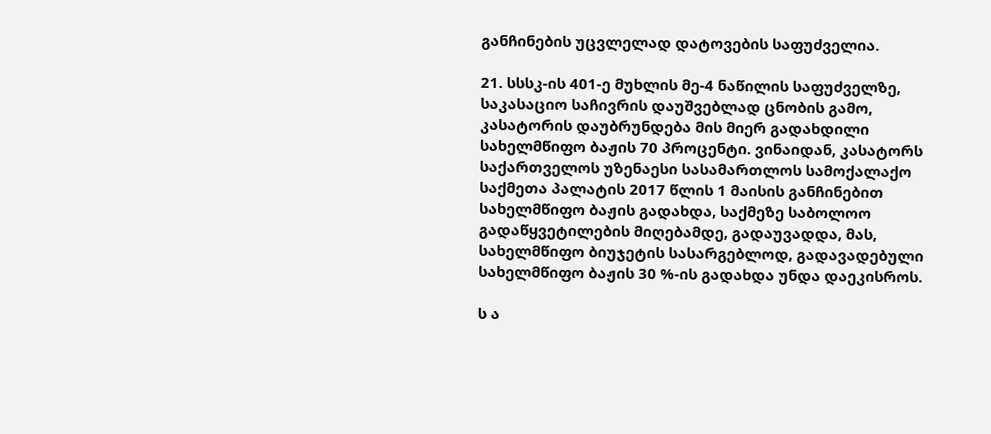განჩინების უცვლელად დატოვების საფუძველია.

21. სსსკ-ის 401-ე მუხლის მე-4 ნაწილის საფუძველზე, საკასაციო საჩივრის დაუშვებლად ცნობის გამო, კასატორის დაუბრუნდება მის მიერ გადახდილი სახელმწიფო ბაჟის 70 პროცენტი. ვინაიდან, კასატორს საქართველოს უზენაესი სასამართლოს სამოქალაქო საქმეთა პალატის 2017 წლის 1 მაისის განჩინებით სახელმწიფო ბაჟის გადახდა, საქმეზე საბოლოო გადაწყვეტილების მიღებამდე, გადაუვადდა, მას, სახელმწიფო ბიუჯეტის სასარგებლოდ, გადავადებული სახელმწიფო ბაჟის 30 %-ის გადახდა უნდა დაეკისროს.

ს ა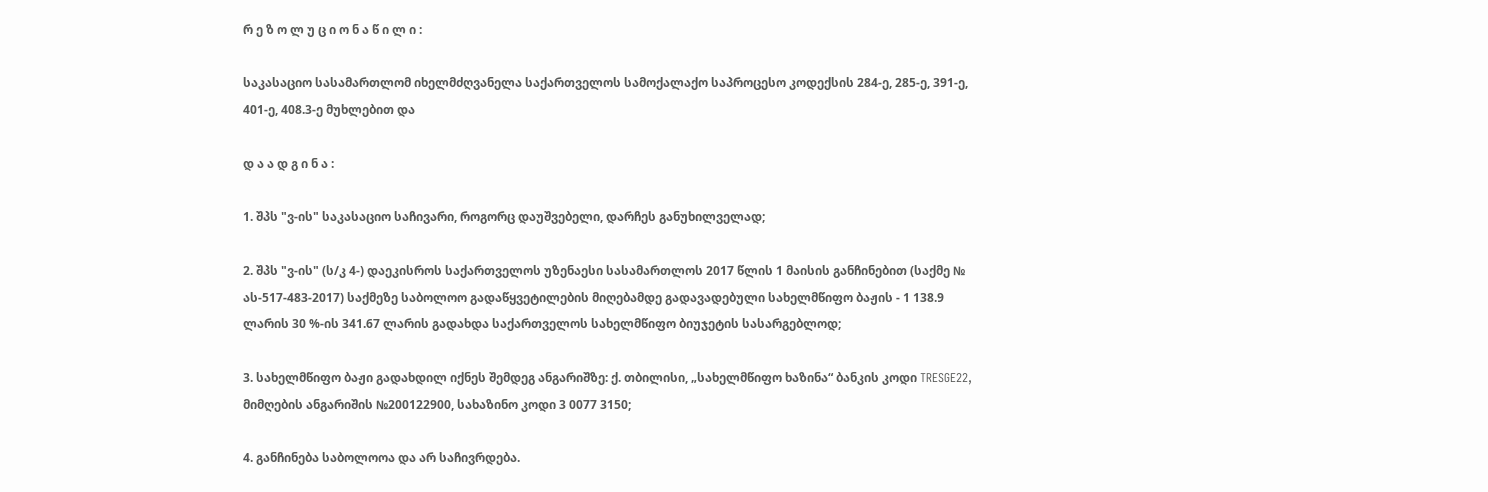რ ე ზ ო ლ უ ც ი ო ნ ა წ ი ლ ი :

საკასაციო სასამართლომ იხელმძღვანელა საქართველოს სამოქალაქო საპროცესო კოდექსის 284-ე, 285-ე, 391-ე, 401-ე, 408.3-ე მუხლებით და

დ ა ა დ გ ი ნ ა :

1. შპს "ვ-ის" საკასაციო საჩივარი, როგორც დაუშვებელი, დარჩეს განუხილველად;

2. შპს "ვ-ის" (ს/კ 4-) დაეკისროს საქართველოს უზენაესი სასამართლოს 2017 წლის 1 მაისის განჩინებით (საქმე № ას-517-483-2017) საქმეზე საბოლოო გადაწყვეტილების მიღებამდე გადავადებული სახელმწიფო ბაჟის - 1 138.9 ლარის 30 %-ის 341.67 ლარის გადახდა საქართველოს სახელმწიფო ბიუჯეტის სასარგებლოდ;

3. სახელმწიფო ბაჟი გადახდილ იქნეს შემდეგ ანგარიშზე: ქ. თბილისი, „სახელმწიფო ხაზინა“ ბანკის კოდი TRESGE22, მიმღების ანგარიშის №200122900, სახაზინო კოდი 3 0077 3150;

4. განჩინება საბოლოოა და არ საჩივრდება.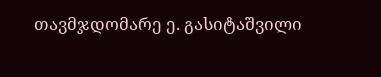თავმჯდომარე ე. გასიტაშვილი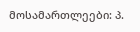მოსამართლეები: პ.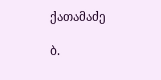ქათამაძე

ბ.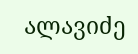ალავიძე